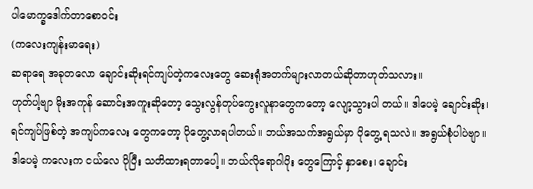ပါမောက္ခဒေါက်တာစောဝင်း
(ကလေးကျန်းမာရေး)
ဆရာရေ အခုတလော ချောင်းဆိုးရင်ကျပ်တဲ့ကလေးတွေ ဆေးရုံအတက်များလာတယ်ဆိုတာဟုတ်သလား။
ဟုတ်ပါ့ဗျာ မိုးအကုန် ဆောင်းအကူးဆိုတော့ သွေးလွန်တုပ်ကွေးလူနာတွေကတော့ လျော့သွားပါ တယ်။ ဒါပေမဲ့ ချောင်းဆိုး၊ ရင်ကျပ်ဖြစ်တဲ့ အကျပ်ကလေး တွေကတော့ ပိုတွေ့လာရပါတယ်။ ဘယ်အသက်အရွယ်မှာ ပိုတွေ့ ရသလဲ။ အရွယ်စုံပါပဲဗျာ။ ဒါပေမဲ့ ကလေးက ငယ်လေ ပိုပြီး သတိထားရတာပေါ့။ ဘယ်လိုရောဂါပိုး တွေကြောင့် နှာစေး၊ ချောင်း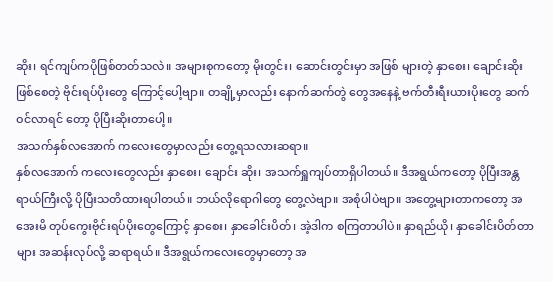ဆိုး၊ ရင်ကျပ်ကပိုဖြစ်တတ်သလဲ။ အများစုကတော့ မိုးတွင်း၊ ဆောင်းတွင်းမှာ အဖြစ် များတဲ့ နှာစေး၊ ချောင်းဆိုးဖြစ်စေတဲ့ ဗိုင်းရပ်ပိုးတွေ ကြောင့်ပေါ့ဗျာ။ တချို့မှာလည်း နောက်ဆက်တွဲ တွေအနေနဲ့ ဗက်တီးရီးယားပိုးတွေ ဆက်ဝင်လာရင် တော့ ပိုပြီးဆိုးတာပေါ့။
အသက်နှစ်လအောက် ကလေးတွေမှာလည်း တွေ့ရသလားဆရာ။
နှစ်လအောက် ကလေးတွေလည်း နှာစေး၊ ချောင်း ဆိုး၊ အသက်ရှူကျပ်တာရှိပါတယ်။ ဒီအရွယ်ကတော့ ပိုပြီးအန္တရာယ်ကြီးလို့ ပိုပြီးသတိထားရပါတယ်။ ဘယ်လိုရောဂါတွေ တွေ့လဲဗျာ။ အစုံပါပဲဗျာ။ အတွေ့များတာကတော့ အအေးမိ တုပ်ကွေးဗိုင်းရပ်ပိုးတွေကြောင့် နှာစေး၊ နှာခေါင်းပိတ်၊ အဲ့ဒါက စကြတာပါပဲ။ နှာရည်ယို၊ နှာခေါင်းပိတ်တာများ အဆန်းလုပ်လို့ ဆရာရယ်။ ဒီအရွယ်ကလေးတွေမှာတော့ အ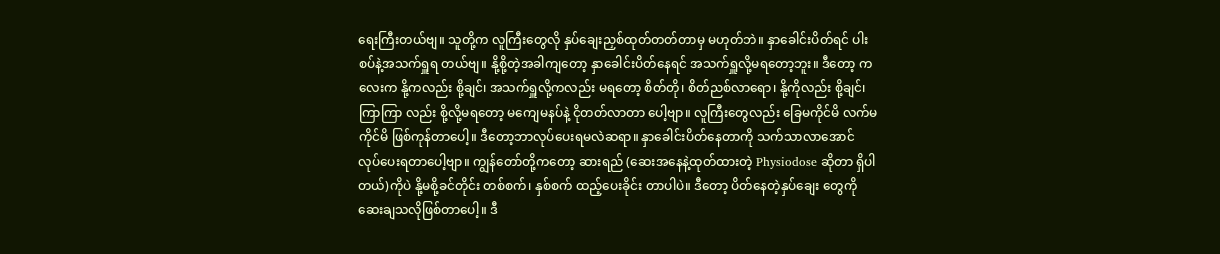ရေးကြီးတယ်ဗျ။ သူတို့က လူကြီးတွေလို နှပ်ချေးညှစ်ထုတ်တတ်တာမှ မဟုတ်ဘဲ။ နှာခေါင်းပိတ်ရင် ပါးစပ်နဲ့အသက်ရှူရ တယ်ဗျ။ နို့စို့တဲ့အခါကျတော့ နှာခေါင်းပိတ်နေရင် အသက်ရှူလို့မရတော့ဘူး။ ဒီတော့ ကလေးက နို့ကလည်း စို့ချင်၊ အသက်ရှူလို့ကလည်း မရတော့ စိတ်တို၊ စိတ်ညစ်လာရော၊ နို့ကိုလည်း စို့ချင်၊ ကြာကြာ လည်း စို့လို့မရတော့ မကျေမနပ်နဲ့ ငိုတတ်လာတာ ပေါ့ဗျာ။ လူကြီးတွေလည်း ခြေမကိုင်မိ လက်မကိုင်မိ ဖြစ်ကုန်တာပေါ့။ ဒီတော့ဘာလုပ်ပေးရမလဲဆရာ။ နှာခေါင်းပိတ်နေတာကို သက်သာလာအောင် လုပ်ပေးရတာပေါ့ဗျာ။ ကျွန်တော်တို့ကတော့ ဆားရည် (ဆေးအနေနဲ့ထုတ်ထားတဲ့ Physiodose ဆိုတာ ရှိပါတယ်)ကိုပဲ နို့မစို့ခင်တိုင်း တစ်စက်၊ နှစ်စက် ထည့်ပေးခိုင်း တာပါပဲ။ ဒီတော့ ပိတ်နေတဲ့နှပ်ချေး တွေကို ဆေးချသလိုဖြစ်တာပေါ့။ ဒီ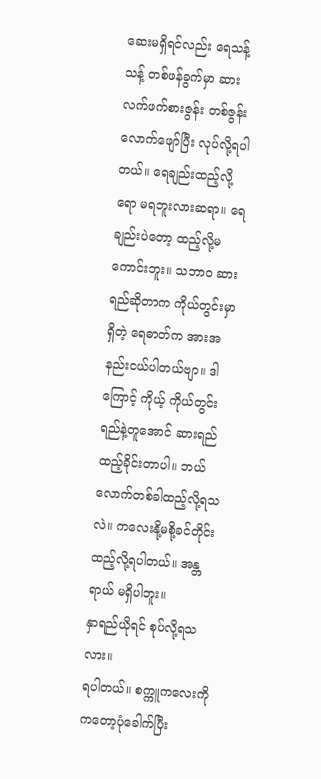ဆေးမရှိရင်လည်း ရေသန့်သန့် တစ်ဖန်ခွက်မှာ ဆားလက်ဖက်စားဇွန်း တစ်ဇွန်းလောက်ဖျော်ပြီး လုပ်လို့ရပါတယ်။ ရေချည်းထည့်လို့ရော မရဘူးလားဆရာ။ ရေချည်းပဲတော့ ထည့်လို့မကောင်းဘူး။ သဘာဝ ဆားရည်ဆိုတာက ကိုယ်တွင်းမှာရှိတဲ့ ရေဓာတ်က အားအနည်းငယ်ပါတယ်ဗျာ။ ဒါကြောင့် ကိုယ့် ကိုယ်တွင်းရည်နဲ့တူအောင် ဆားရည်ထည့်ခိုင်းတာပါ။ ဘယ်လောက်တစ်ခါထည့်လို့ရသလဲ။ ကလေးနို့မစို့ခင်တိုင်း ထည့်လို့ရပါတယ်။ အန္တရာယ် မရှိပါဘူး။
နှာရည်ယိုရင် စုပ်လို့ရသလား။
ရပါတယ်။ စက္ကူကလေးကို ကတော့ပုံခေါက်ပြီး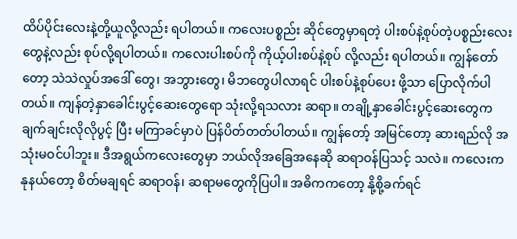ထိပ်ပိုင်းလေးနဲ့တို့ယူလို့လည်း ရပါတယ်။ ကလေးပစ္စည်း ဆိုင်တွေမှာရတဲ့ ပါးစပ်နဲ့စုပ်တဲ့ပစ္စည်းလေးတွေနဲ့လည်း စုပ်လို့ရပါတယ်။ ကလေးပါးစပ်ကို ကိုယ့်ပါးစပ်နဲ့စုပ် လို့လည်း ရပါတယ်။ ကျွန်တော်တော့ သဲသဲလှုပ်အဒေါ် တွေ၊ အဘွားတွေ၊ မိဘတွေပါလာရင် ပါးစပ်နဲ့စုပ်ပေး ဖို့သာ ပြောလိုက်ပါတယ်။ ကျန်တဲ့နှာခေါင်းပွင့်ဆေးတွေရော သုံးလို့ရသလား ဆရာ။ တချို့နှာခေါင်းပွင့်ဆေးတွေက ချက်ချင်းလိုလိုပွင့် ပြီး မကြာခင်မှာပဲ ပြန်ပိတ်တတ်ပါတယ်။ ကျွန်တော့် အမြင်တော့ ဆားရည်လို အသုံးမဝင်ပါဘူး။ ဒီအရွယ်ကလေးတွေမှာ ဘယ်လိုအခြေအနေဆို ဆရာဝန်ပြသင့် သလဲ။ ကလေးက နုနယ်တော့ စိတ်မချရင် ဆရာဝန်၊ ဆရာမတွေကိုပြပါ။ အဓိကကတော့ နို့စို့ခက်ရင်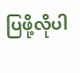ပြဖို့လိုပါ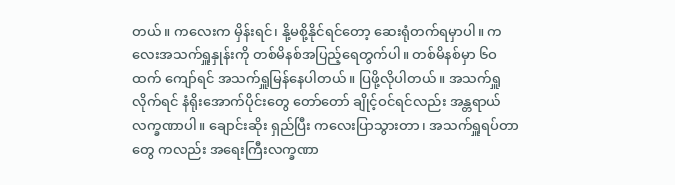တယ်။ ကလေးက မှိန်းရင်၊ နို့မစို့နိုင်ရင်တော့ ဆေးရုံတက်ရမှာပါ။ ကလေးအသက်ရှူနှုန်းကို တစ်မိနစ်အပြည့်ရေတွက်ပါ။ တစ်မိနစ်မှာ ၆ဝ ထက် ကျော်ရင် အသက်ရှူမြန်နေပါတယ်။ ပြဖို့လိုပါတယ်။ အသက်ရှူလိုက်ရင် နံရိုးအောက်ပိုင်းတွေ တော်တော် ချိုင့်ဝင်ရင်လည်း အန္တရာယ်လက္ခဏာပါ။ ချောင်းဆိုး ရှည်ပြီး ကလေးပြာသွားတာ၊ အသက်ရှူရပ်တာတွေ ကလည်း အရေးကြီးလက္ခဏာ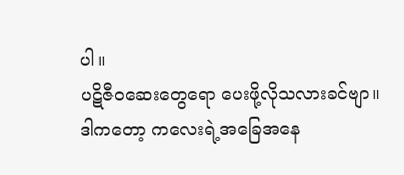ပါ။
ပဋိဇီဝဆေးတွေရော ပေးဖို့လိုသလားခင်ဗျာ။
ဒါကတော့ ကလေးရဲ့အခြေအနေ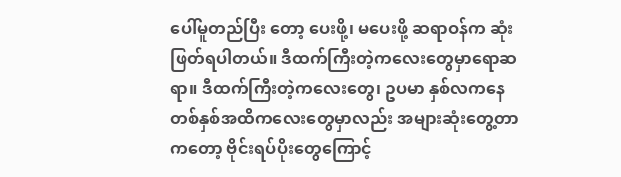ပေါ်မူတည်ပြီး တော့ ပေးဖို့၊ မပေးဖို့ ဆရာဝန်က ဆုံးဖြတ်ရပါတယ်။ ဒီထက်ကြီးတဲ့ကလေးတွေမှာရောဆရာ။ ဒီထက်ကြီးတဲ့ကလေးတွေ၊ ဥပမာ နှစ်လကနေ တစ်နှစ်အထိကလေးတွေမှာလည်း အများဆုံးတွေ့တာ ကတော့ ဗိုင်းရပ်ပိုးတွေကြောင့်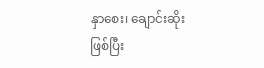နှာစေး၊ ချောင်းဆိုး ဖြစ်ပြီး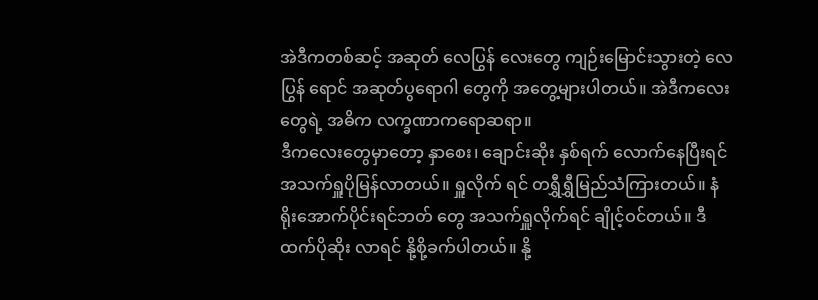အဲဒီကတစ်ဆင့် အဆုတ် လေပြွန် လေးတွေ ကျဉ်းမြောင်းသွားတဲ့ လေပြွန် ရောင် အဆုတ်ပွရောဂါ တွေကို အတွေ့များပါတယ်။ အဲဒီကလေးတွေရဲ့ အဓိက လက္ခဏာကရောဆရာ။
ဒီကလေးတွေမှာတော့ နှာစေး၊ ချောင်းဆိုး နှစ်ရက် လောက်နေပြီးရင် အသက်ရှူပိုမြန်လာတယ်။ ရှူလိုက် ရင် တရွှီရွှီမြည်သံကြားတယ်။ နံရိုးအောက်ပိုင်းရင်ဘတ် တွေ အသက်ရှူလိုက်ရင် ချိုင့်ဝင်တယ်။ ဒီထက်ပိုဆိုး လာရင် နို့စို့ခက်ပါတယ်။ နို့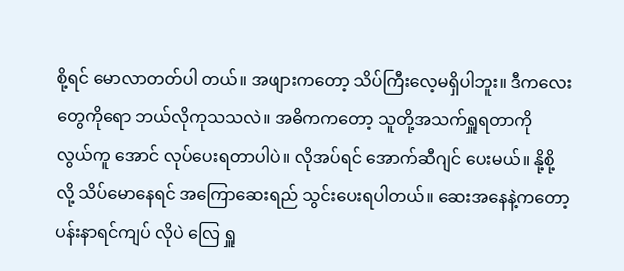စို့ရင် မောလာတတ်ပါ တယ်။ အဖျားကတော့ သိပ်ကြီးလေ့မရှိပါဘူး။ ဒီကလေးတွေကိုရော ဘယ်လိုကုသသလဲ။ အဓိကကတော့ သူတို့အသက်ရှူရတာကို လွယ်ကူ အောင် လုပ်ပေးရတာပါပဲ။ လိုအပ်ရင် အောက်ဆီဂျင် ပေးမယ်။ နို့စို့လို့ သိပ်မောနေရင် အကြောဆေးရည် သွင်းပေးရပါတယ်။ ဆေးအနေနဲ့ကတော့ ပန်းနာရင်ကျပ် လိုပဲ လြေ ရှူ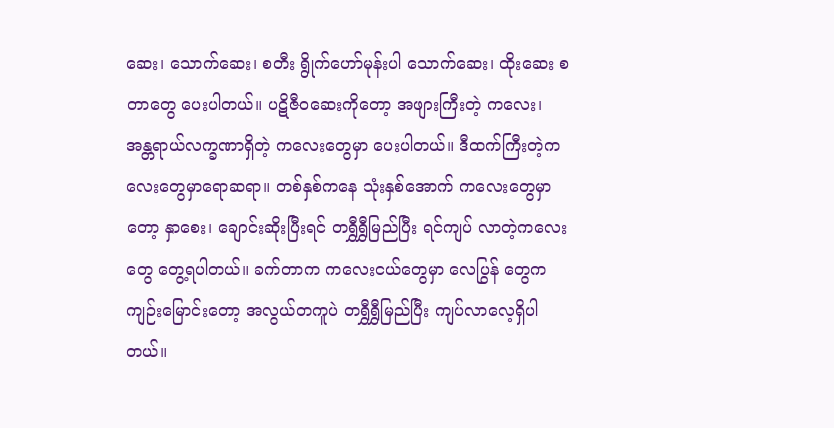ဆေး၊ သောက်ဆေး၊ စတီး ရွိုက်ဟော်မုန်းပါ သောက်ဆေး၊ ထိုးဆေး စတာတွေ ပေးပါတယ်။ ပဋိဇီဝဆေးကိုတော့ အဖျားကြီးတဲ့ ကလေး၊ အန္တရာယ်လက္ခဏာရှိတဲ့ ကလေးတွေမှာ ပေးပါတယ်။ ဒီထက်ကြီးတဲ့ကလေးတွေမှာရောဆရာ။ တစ်နှစ်ကနေ သုံးနှစ်အောက် ကလေးတွေမှာ တော့ နှာစေး၊ ချောင်းဆိုးပြီးရင် တရွှီရွှီမြည်ပြီး ရင်ကျပ် လာတဲ့ကလေးတွေ တွေ့ရပါတယ်။ ခက်တာက ကလေးငယ်တွေမှာ လေပြွန် တွေက ကျဉ်းမြောင်းတော့ အလွယ်တကူပဲ တရွှီရွှီမြည်ပြီး ကျပ်လာလေ့ရှိပါ တယ်။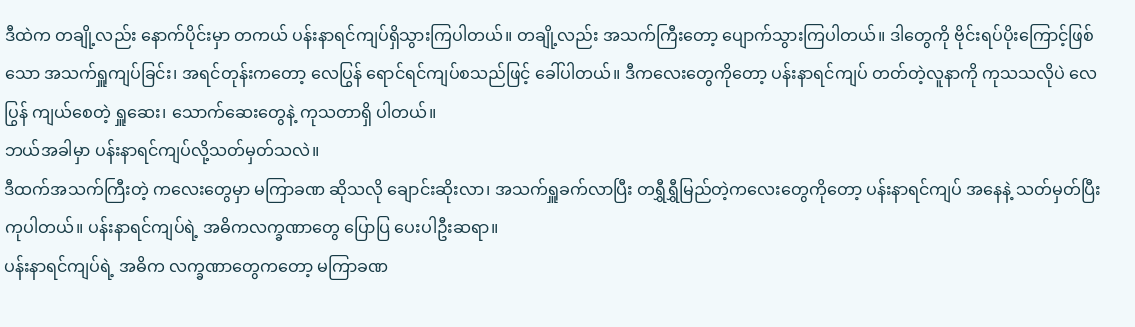ဒီထဲက တချို့လည်း နောက်ပိုင်းမှာ တကယ် ပန်းနာရင်ကျပ်ရှိသွားကြပါတယ်။ တချို့လည်း အသက်ကြီးတော့ ပျောက်သွားကြပါတယ်။ ဒါတွေကို ဗိုင်းရပ်ပိုးကြောင့်ဖြစ်သော အသက်ရှူကျပ်ခြင်း၊ အရင်တုန်းကတော့ လေပြွန် ရောင်ရင်ကျပ်စသည်ဖြင့် ခေါ်ပါတယ်။ ဒီကလေးတွေကိုတော့ ပန်းနာရင်ကျပ် တတ်တဲ့လူနာကို ကုသသလိုပဲ လေပြွန် ကျယ်စေတဲ့ ရှူဆေး၊ သောက်ဆေးတွေနဲ့ ကုသတာရှိ ပါတယ်။
ဘယ်အခါမှာ ပန်းနာရင်ကျပ်လို့သတ်မှတ်သလဲ။
ဒီထက်အသက်ကြီးတဲ့ ကလေးတွေမှာ မကြာခဏ ဆိုသလို ချောင်းဆိုးလာ၊ အသက်ရှူခက်လာပြီး တရွှီရွှီမြည်တဲ့ကလေးတွေကိုတော့ ပန်းနာရင်ကျပ် အနေနဲ့ သတ်မှတ်ပြီး ကုပါတယ်။ ပန်းနာရင်ကျပ်ရဲ့ အဓိကလက္ခဏာတွေ ပြောပြ ပေးပါဦးဆရာ။
ပန်းနာရင်ကျပ်ရဲ့ အဓိက လက္ခဏာတွေကတော့ မကြာခဏ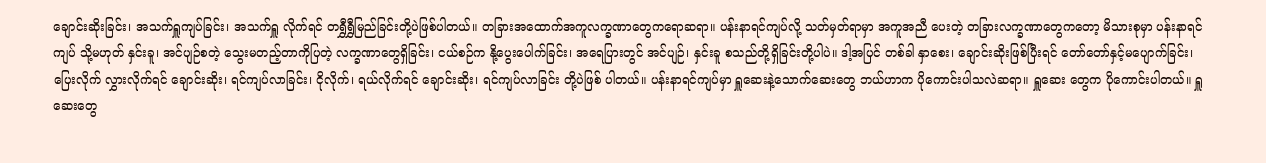ချောင်းဆိုးခြင်း၊ အသက်ရှူကျပ်ခြင်း၊ အသက်ရှူ လိုက်ရင် တရွှီရွှီမြည်ခြင်းတို့ပဲဖြစ်ပါတယ်။ တခြားအထောက်အကူလက္ခဏာတွေကရောဆရာ။ ပန်းနာရင်ကျပ်လို့ သတ်မှတ်ရာမှာ အကူအညီ ပေးတဲ့ တခြားလက္ခဏာတွေကတော့ မိသားစုမှာ ပန်းနာရင်ကျပ် သို့မဟုတ် နှင်းခူ၊ အင်ပျဉ်စတဲ့ သွေးမတည့်တာကိုပြတဲ့ လက္ခဏာတွေရှိခြင်း၊ ငယ်စဉ်က နို့ပွေးပေါက်ခြင်း၊ အရေပြားတွင် အင်ပျဉ်၊ နှင်းခူ စသည်တို့ရှိခြင်းတို့ပါပဲ။ ဒါ့အပြင် တစ်ခါ နှာစေး၊ ချောင်းဆိုးဖြစ်ပြီးရင် တော်တော်နှင့်မပျောက်ခြင်း၊ ပြေးလိုက် လွှားလိုက်ရင် ချောင်းဆိုး၊ ရင်ကျပ်လာခြင်း၊ ငိုလိုက်၊ ရယ်လိုက်ရင် ချောင်းဆိုး၊ ရင်ကျပ်လာခြင်း တို့ပဲဖြစ် ပါတယ်။ ပန်းနာရင်ကျပ်မှာ ရှူဆေးနဲ့သောက်ဆေးတွေ ဘယ်ဟာက ပိုကောင်းပါသလဲဆရာ။ ရှူဆေး တွေက ပိုကောင်းပါတယ်။ ရှူဆေးတွေ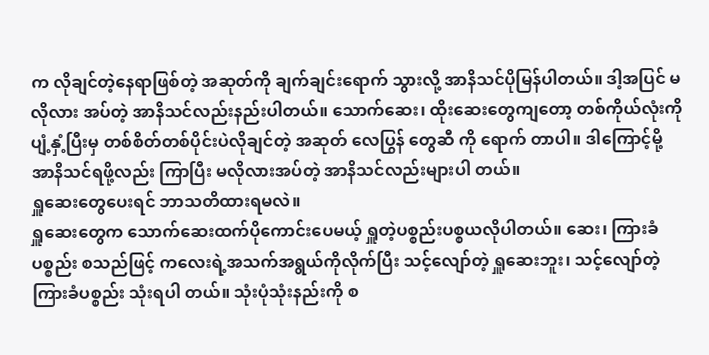က လိုချင်တဲ့နေရာဖြစ်တဲ့ အဆုတ်ကို ချက်ချင်းရောက် သွားလို့ အာနိသင်ပိုမြန်ပါတယ်။ ဒါ့အပြင် မလိုလား အပ်တဲ့ အာနိသင်လည်းနည်းပါတယ်။ သောက်ဆေး၊ ထိုးဆေးတွေကျတော့ တစ်ကိုယ်လုံးကို ပျံ့နှံ့ပြီးမှ တစ်စိတ်တစ်ပိုင်းပဲလိုချင်တဲ့ အဆုတ် လေပြွန် တွေဆီ ကို ရောက် တာပါ။ ဒါကြောင့်မို့ အာနိသင်ရဖို့လည်း ကြာပြီး မလိုလားအပ်တဲ့ အာနိသင်လည်းများပါ တယ်။
ရှူဆေးတွေပေးရင် ဘာသတိထားရမလဲ။
ရှူဆေးတွေက သောက်ဆေးထက်ပိုကောင်းပေမယ့် ရှူတဲ့ပစ္စည်းပစ္စယလိုပါတယ်။ ဆေး၊ ကြားခံ ပစ္စည်း စသည်ဖြင့် ကလေးရဲ့အသက်အရွယ်ကိုလိုက်ပြီး သင့်လျော်တဲ့ ရှူဆေးဘူး၊ သင့်လျော်တဲ့ကြားခံပစ္စည်း သုံးရပါ တယ်။ သုံးပုံသုံးနည်းကို စ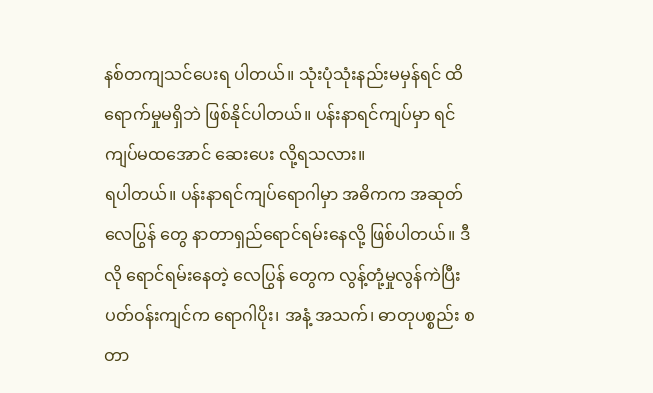နစ်တကျသင်ပေးရ ပါတယ်။ သုံးပုံသုံးနည်းမမှန်ရင် ထိရောက်မှုမရှိဘဲ ဖြစ်နိုင်ပါတယ်။ ပန်းနာရင်ကျပ်မှာ ရင်ကျပ်မထအောင် ဆေးပေး လို့ရသလား။
ရပါတယ်။ ပန်းနာရင်ကျပ်ရောဂါမှာ အဓိကက အဆုတ် လေပြွန် တွေ နာတာရှည်ရောင်ရမ်းနေလို့ ဖြစ်ပါတယ်။ ဒီလို ရောင်ရမ်းနေတဲ့ လေပြွန် တွေက လွန့်တုံ့မှုလွန်ကဲပြီး ပတ်ဝန်းကျင်က ရောဂါပိုး၊ အနံ့ အသက်၊ ဓာတုပစ္စည်း စတာ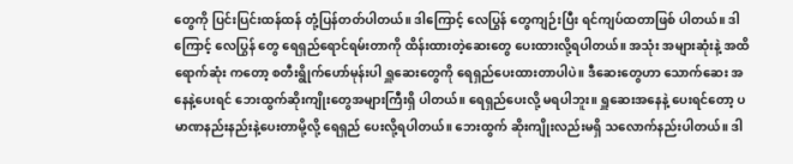တွေကို ပြင်းပြင်းထန်ထန် တုံ့ပြန်တတ်ပါတယ်။ ဒါကြောင့် လေပြွန် တွေကျဉ်းပြီး ရင်ကျပ်ထတာဖြစ် ပါတယ်။ ဒါကြောင့် လေပြွန် တွေ ရေရှည်ရောင်ရမ်းတာကို ထိန်းထားတဲ့ဆေးတွေ ပေးထားလို့ရပါတယ်။ အသုံး အများဆုံးနဲ့ အထိရောက်ဆုံး ကတော့ စတီးရွိုက်ဟော်မုန်းပါ ရှူဆေးတွေကို ရေရှည်ပေးထားတာပါပဲ။ ဒီဆေးတွေဟာ သောက်ဆေး အနေနဲ့ပေးရင် ဘေးထွက်ဆိုးကျိုးတွေအများကြီးရှိ ပါတယ်။ ရေရှည်ပေးလို့ မရပါဘူး။ ရှူဆေးအနေနဲ့ ပေးရင်တော့ ပမာဏနည်းနည်းနဲ့ပေးတာမို့လို့ ရေရှည် ပေးလို့ရပါတယ်။ ဘေးထွက် ဆိုးကျိုးလည်းမရှိ သလောက်နည်းပါတယ်။ ဒါ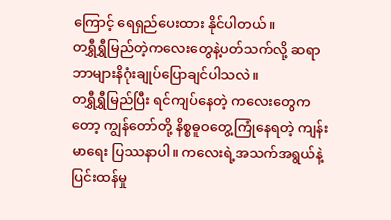ကြောင့် ရေရှည်ပေးထား နိုင်ပါတယ်။
တရွှီရွှီမြည်တဲ့ကလေးတွေနဲ့ပတ်သက်လို့ ဆရာ ဘာများနိဂုံးချုပ်ပြောချင်ပါသလဲ။
တရွှီရွှီမြည်ပြီး ရင်ကျပ်နေတဲ့ ကလေးတွေကတော့ ကျွန်တော်တို့ နိစ္စဓူဝတွေ့ကြုံနေရတဲ့ ကျန်းမာရေး ပြဿနာပါ။ ကလေးရဲ့အသက်အရွယ်နဲ့ ပြင်းထန်မှု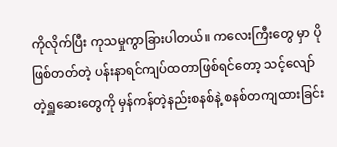ကိုလိုက်ပြီး ကုသမှုကွာခြားပါတယ်။ ကလေးကြီးတွေ မှာ ပိုဖြစ်တတ်တဲ့ ပန်းနာရင်ကျပ်ထတာဖြစ်ရင်တော့ သင့်လျော်တဲ့ရှူဆေးတွေကို မှန်ကန်တဲ့နည်းစနစ်နဲ့ စနစ်တကျထားခြင်း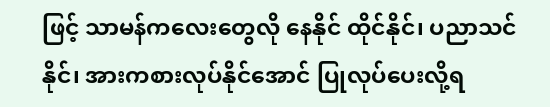ဖြင့် သာမန်ကလေးတွေလို နေနိုင် ထိုင်နိုင်၊ ပညာသင်နိုင်၊ အားကစားလုပ်နိုင်အောင် ပြုလုပ်ပေးလို့ရ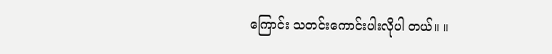ကြောင်း သတင်းကောင်းပါးလိုပါ တယ်။ ။